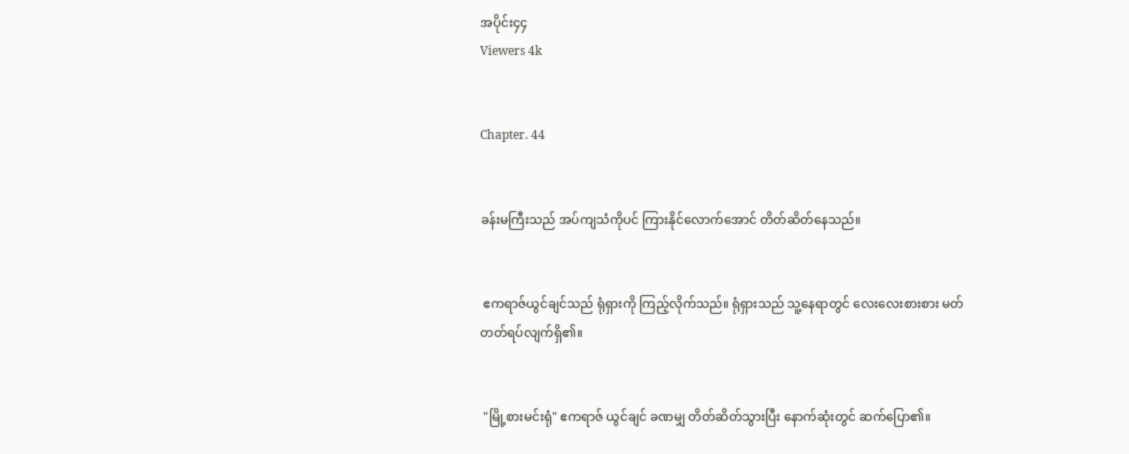အပိုင်း၄၄
Viewers 4k


Chapter. 44


ခန်းမကြီးသည် အပ်ကျသံကိုပင် ကြားနိုင်လောက်အောင် တိတ်ဆိတ်နေသည်။


 ဧကရာဇ်ယွင်ချင်သည် ရုံရှားကို ကြည့်လိုက်သည်။ ရုံရှားသည် သူ့နေရာတွင် လေးလေးစားစား မတ်တတ်ရပ်လျက်ရှိ၏။


 "မြို့စားမင်းရုံ" ဧကရာဇ် ယွင်ချင် ခဏမျှ တိတ်ဆိတ်သွားပြီး နောက်ဆုံးတွင် ဆက်ပြော၏။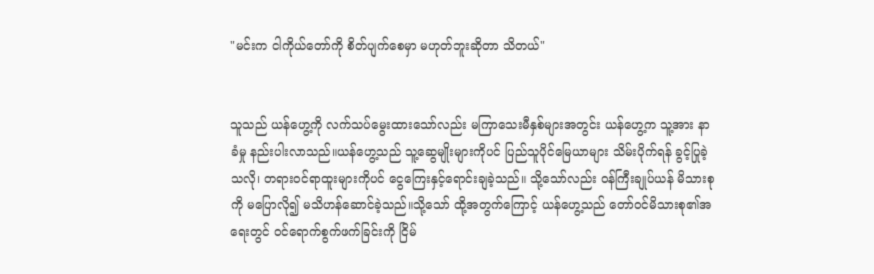"မင်းက ငါကိုယ်တော်ကို စိတ်ပျက်စေမှာ မဟုတ်ဘူးဆိုတာ သိတယ်"


သူသည် ယန်ဟွေ့ကို လက်သပ်မွေးထားသော်လည်း မကြာသေးမီနှစ်များအတွင်း ယန်ဟွေ့က သူ့အား နာခံမှု နည်းပါးလာသည်။ယန်ဟွေ့သည် သူ့ဆွေမျိုးများကိုပင် ပြည်သူပိုင်မြေယာများ သိမ်းပိုက်ရန် ခွင့်ပြုခဲ့သလို၊ တရားဝင်ရာထူးများကိုပင် ငွေကြေးနှင့်ရောင်းချခဲ့သည်။ သို့သော်လည်း ဝန်ကြီးချုပ်ယန် မိသားစုကို မပြောလို၍ မသိဟန်ဆောင်ခဲ့သည်။သို့သော် ထို့အတွက်ကြောင့် ယန်ဟွေ့သည် တော်ဝင်မိသားစု၏အရေးတွင် ဝင်ရောက်စွက်ဖက်ခြင်းကို ငြိမ်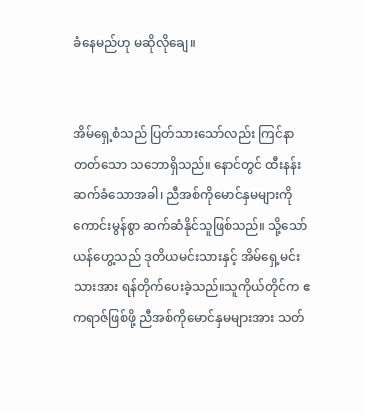ခံနေမည်ဟု မဆိုလိုချေ။


အိမ်ရှေ့စံသည် ပြတ်သားသော်လည်း ကြင်နာတတ်သော သဘောရှိသည်။ နောင်တွင် ထီးနန်းဆက်ခံသောအခါ၊ ညီအစ်ကိုမောင်နှမများကို ကောင်းမွန်စွာ ဆက်ဆံနိုင်သူဖြစ်သည်။ သို့သော် ယန်ဟွေ့သည် ဒုတိယမင်းသားနှင့် အိမ်ရှေ့မင်းသားအား ရန်တိုက်ပေးခဲ့သည်။သူကိုယ်တိုင်က ဧကရာဇ်ဖြစ်ဖို့ ညီအစ်ကိုမောင်နှမများအား သတ်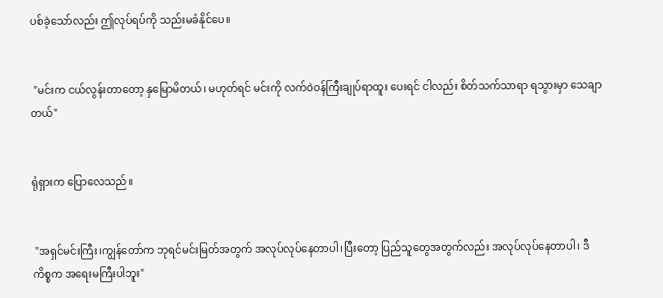ပစ်ခဲ့သော်လည်း ဤလုပ်ရပ်ကို သည်းမခံနိုင်ပေ။


 "မင်းက ငယ်လွန်းတာတော့ နှမြောမိတယ်၊ မဟုတ်ရင် မင်းကို လက်ဝဲဝန်ကြီးချုပ်ရာထူး ပေးရင် ငါလည်း စိတ်သက်သာရာ ရသွားမှာ သေချာတယ်"


ရုံရှားက ပြောလေသည်။


 "အရှင်မင်းကြီး၊ကျွန်တော်က ဘုရင်မင်းမြတ်အတွက် အလုပ်လုပ်နေတာပါ၊ပြီးတော့ ပြည်သူတွေအတွက်လည်း အလုပ်လုပ်နေတာပါ၊ ဒီကိစ္စက အရေးမကြီးပါဘူး"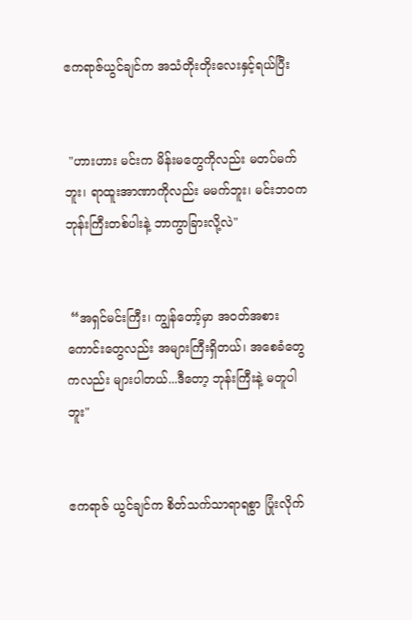ဧကရာဇ်ယွင်ချင်က အသံတိုးတိုးလေးနှင့်ရယ်ပြီး


 "ဟားဟား မင်းက မိန်းမတွေကိုလည်း မတပ်မက်ဘူး၊ ရာထူးအာဏာကိုလည်း မမက်ဘူး၊ မင်းဘဝက ဘုန်းကြီးတစ်ပါးနဲ့ ဘာကွာခြားလို့လဲ"


 “အရှင်မင်းကြီး၊ ကျွန်တော့်မှာ အဝတ်အစားကောင်းတွေလည်း အများကြီးရှိတယ်၊ အစေခံတွေကလည်း များပါတယ်...ဒီတော့ ဘုန်းကြီးနဲ့ မတူပါဘူး"


ဧကရာဇ် ယွင်ချင်က စိတ်သက်သာရာရစွာ ပြုံးလိုက်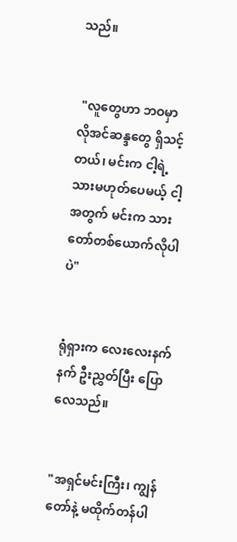သည်။


 "လူတွေဟာ ဘဝမှာ လိုအင်ဆန္ဒတွေ ရှိသင့်တယ်၊ မင်းက ငါ့ရဲ့သားမဟုတ်ပေမယ့် ငါ့အတွက် မင်းက သားတော်တစ်ယောက်လိုပါပဲ"


ရုံရှားက လေးလေးနက်နက် ဦးညွှတ်ပြီး ပြောလေသည်။


"အရှင်မင်းကြီး၊ ကျွန်တော်နဲ့ မထိုက်တန်ပါ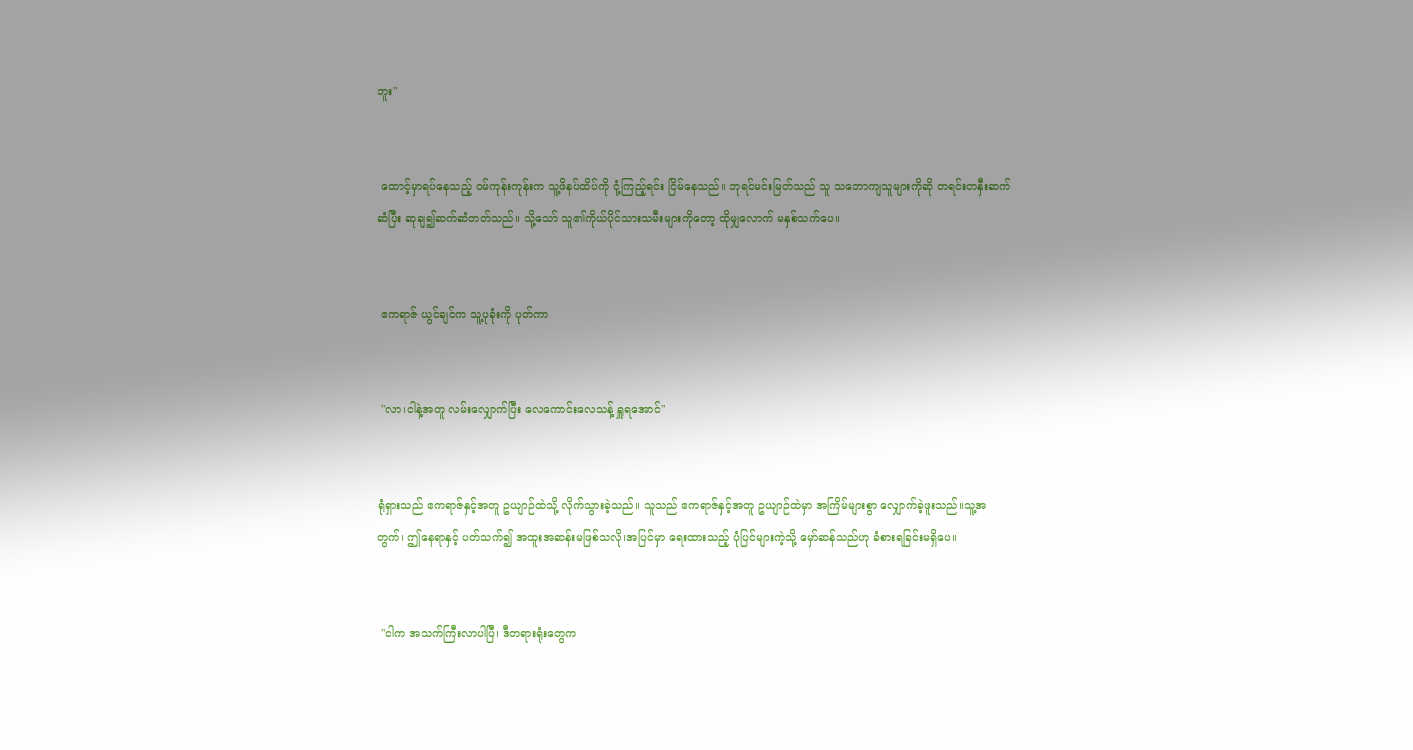ဘူး"


 ထောင့်မှာရပ်နေသည့် ဝမ်ကုန်းကုန်းက သူ့ဖိနပ်ထိပ်ကို ငုံ့ကြည့်ရင်း ငြိမ်နေသည်။ ဘုရင်မင်းမြတ်သည် သူ သဘောကျသူများကိုဆို တရင်းတနှီးဆက်ဆံပြီး ဆုချ၍ဆက်ဆံတတ်သည်။ သို့သော် သူ၏ကိုယ်ပိုင်သားသမီးများကိုတော့ ထိုမျှလောက် မနှစ်သက်ပေ။


 ဧကရာဇ် ယွင်ချင်က သူ့ပုခုံးကို ပုတ်ကာ


 "လာ၊ငါနဲ့အတူ လမ်းလျှောက်ပြီး လေကောင်းလေသန့် ရှူရအောင်"


ရုံရှားသည် ဧကရာဇ်နှင့်အတူ ဥယျာဉ်ထဲသို့ လိုက်သွားခဲ့သည်။ သူသည် ဧကရာဇ်နှင့်အတူ ဥယျာဉ်ထဲမှာ အကြိမ်များစွာ လျှောက်ခဲ့ဖူးသည်။သူ့အတွက်၊ ဤနေရာနှင့် ပတ်သက်၍ အထူးအဆန်းမဖြစ်သလို၊အပြင်မှာ ရေးထားသည့် ပုံပြင်များကဲ့သို့ မှော်ဆန်သည်ဟု ခံစားရခြင်းမရှိပေ။


 "ငါက အသက်ကြီးလာပါပြီ၊ ဒီတရားရုံးတွေက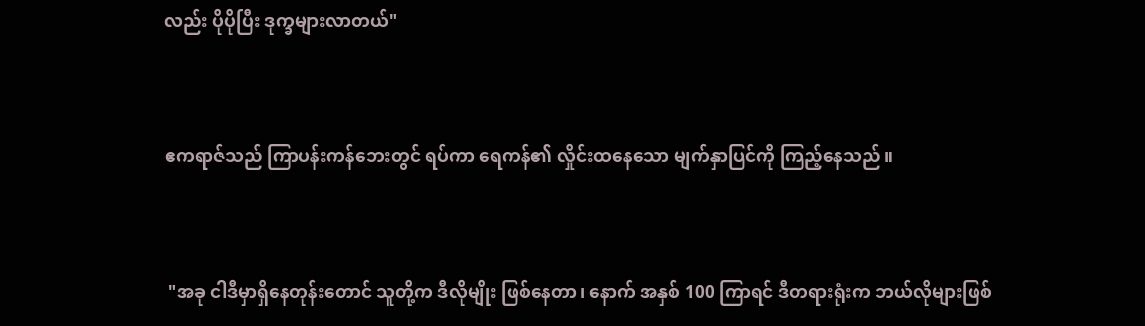လည်း ပိုပိုပြီး ဒုက္ခများလာတယ်"


ဧကရာဇ်သည် ကြာပန်းကန်ဘေးတွင် ရပ်ကာ ရေကန်၏ လှိုင်းထနေသော မျက်နှာပြင်ကို ကြည့်နေသည်။


 "အခု ငါဒီမှာရှိနေတုန်းတောင် သူတို့က ဒီလိုမျိုး ဖြစ်နေတာ၊ နောက် အနှစ် 100 ကြာရင် ဒီတရားရုံးက ဘယ်လိုများဖြစ်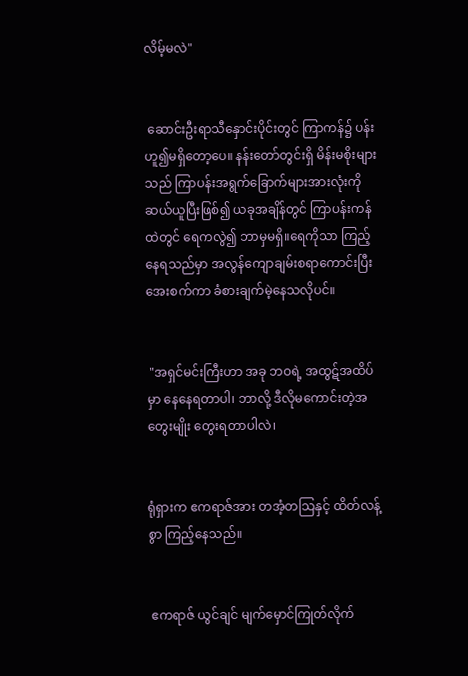လိမ့်မလဲ"


 ဆောင်းဦးရာသီနှောင်းပိုင်းတွင် ကြာကန်၌ ပန်းဟူ၍မရှိတော့ပေ။ နန်းတော်တွင်းရှိ မိန်းမစိုးများသည် ကြာပန်းအရွက်ခြောက်များအားလုံးကို ဆယ်ယူပြီးဖြစ်၍ ယခုအချိန်တွင် ကြာပန်းကန်ထဲတွင် ရေကလွဲ၍ ဘာမှမရှိ။ရေကိုသာ ကြည့်နေရသည်မှာ အလွန်ကျောချမ်းစရာကောင်းပြီး အေးစက်ကာ ခံစားချက်မဲ့နေသလိုပင်။


 "အရှင်မင်းကြီးဟာ အခု ဘဝရဲ့ အထွဋ်အထိပ်မှာ နေနေရတာပါ၊ ဘာလို့ ဒီလိုမကောင်းတဲ့အတွေးမျိုး တွေးရတာပါလဲ၊


ရုံရှားက ဧကရာဇ်အား တအံ့တသြနှင့် ထိတ်လန့်စွာ ကြည့်နေသည်။


 ဧကရာဇ် ယွင်ချင် မျက်မှောင်ကြုတ်လိုက်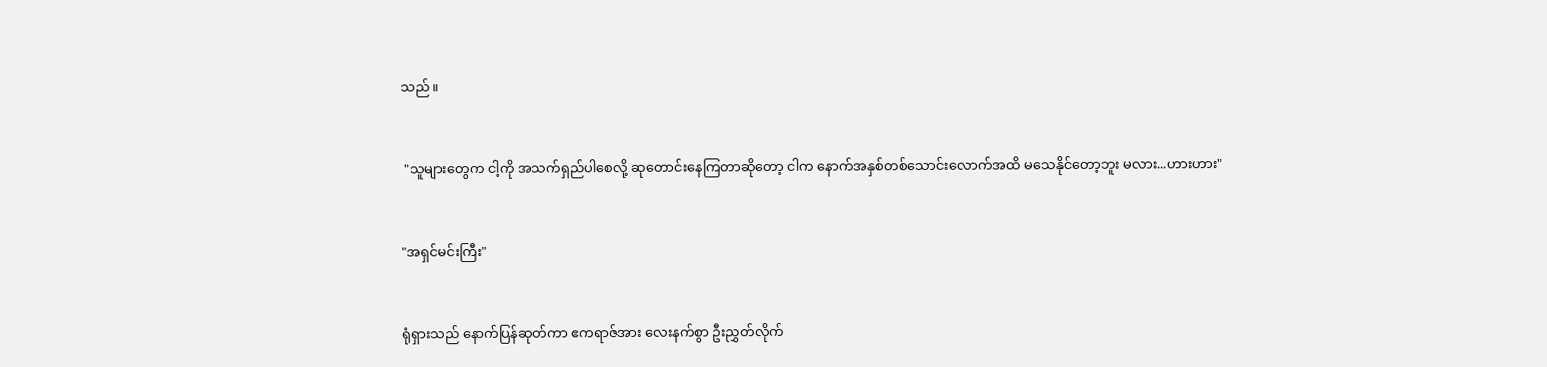သည်။


 "သူများတွေက ငါ့ကို အသက်ရှည်ပါစေလို့ ဆုတောင်းနေကြတာဆိုတော့ ငါက နောက်အနှစ်တစ်သောင်းလောက်အထိ မသေနိုင်တော့ဘူး မလား...ဟားဟား"


"အရှင်မင်းကြီး"


ရုံရှားသည် နောက်ပြန်ဆုတ်ကာ ဧကရာဇ်အား လေးနက်စွာ ဦးညွှတ်လိုက်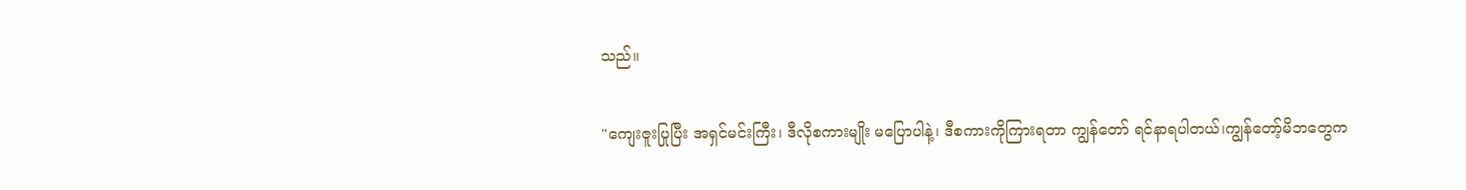သည်။


"ကျေးဇူးပြုပြီး အရှင်မင်းကြီး၊ ဒီလိုစကားမျိုး မပြောပါနဲ့၊ ဒီစကားကိုကြားရတာ ကျွန်တော် ရင်နာရပါတယ်၊ကျွန်တော့်မိဘတွေက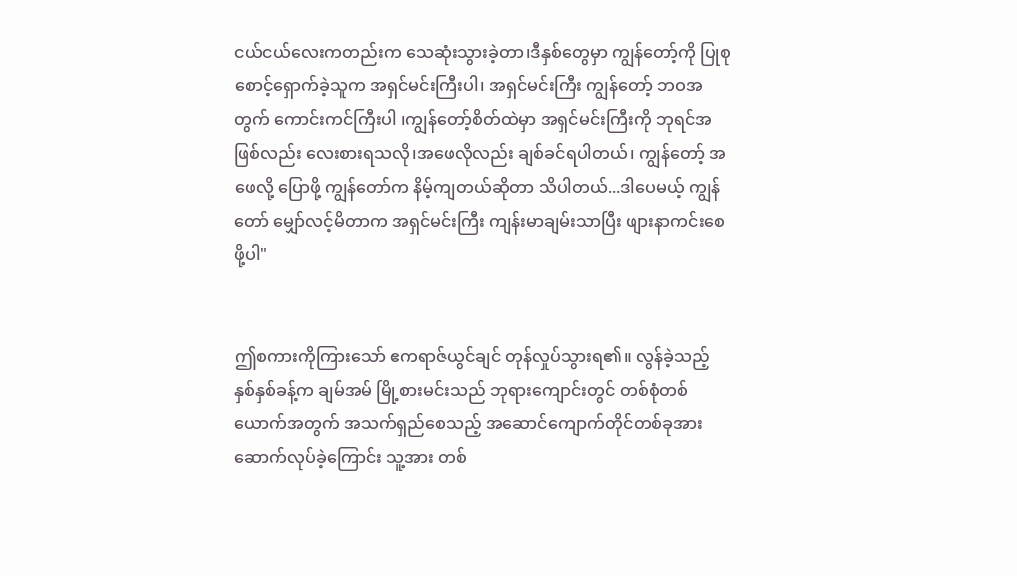ငယ်ငယ်လေးကတည်းက သေဆုံးသွားခဲ့တာ၊ဒီနှစ်တွေမှာ ကျွန်တော့်ကို ပြုစုစောင့်ရှောက်ခဲ့သူက အရှင်မင်းကြီးပါ၊ အရှင်မင်းကြီး ကျွန်တော့် ဘဝအတွက် ကောင်းကင်ကြီးပါ ၊ကျွန်တော့်စိတ်ထဲမှာ အရှင်မင်းကြီးကို ဘုရင်အဖြစ်လည်း လေးစားရသလို၊အဖေလိုလည်း ချစ်ခင်ရပါတယ်၊ ကျွန်တော့် အဖေလို့ ပြောဖို့ ကျွန်တော်က နိမ့်ကျတယ်ဆိုတာ သိပါတယ်...ဒါပေမယ့် ကျွန်တော် မျှော်လင့်မိတာက အရှင်မင်းကြီး ကျန်းမာချမ်းသာပြီး ဖျားနာကင်းစေဖို့ပါ"


ဤစကားကိုကြားသော် ဧကရာဇ်ယွင်ချင် တုန်လှုပ်သွားရ၏။ လွန်ခဲ့သည့် နှစ်နှစ်ခန့်က ချမ်အမ် မြို့စားမင်းသည် ဘုရားကျောင်းတွင် တစ်စုံတစ်ယောက်အတွက် အသက်ရှည်စေသည့် အဆောင်ကျောက်တိုင်တစ်ခုအား ဆောက်လုပ်ခဲ့ကြောင်း သူ့အား တစ်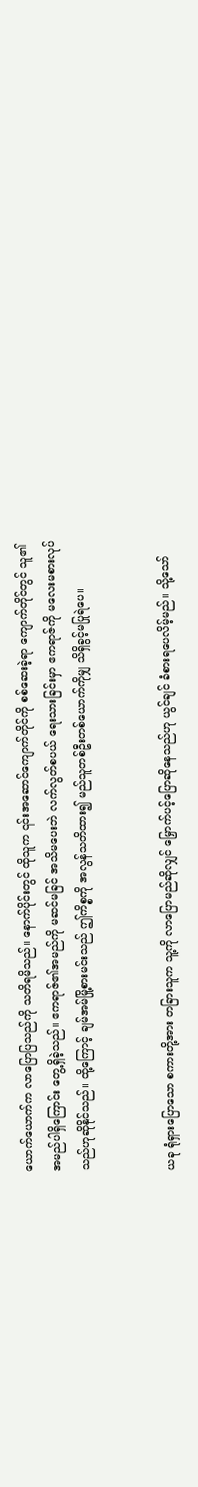ယောက်ယောက်က လာပြောပြသည်ကို သတိရမိသည်။ နောက်ပိုင်းတွင် ထိုသူက ၎င်းအဆောင်ကျောက်တိုင်ကို စစ်ဆေးခဲ့ရာ ကျောက်တိုင်တွင် သူ၏ အမည်ပါရှိကြောင်း တွေ့ရှိခဲ့သည်။ ဧကရာဇ်၏အမည်ကို မဆင်မခြင် အသိမပေးဘဲ လက်လွတ်စပယ် ရေးသားခြင်းမှာ ဧကရာဇ်ကို မလေးမစားလုပ်သည်ဟုဆိုနိုင်သည်။ ထို့ကြောင့် ချမ်အမ်မြို့စားမင်းသည် ဤကိစ္စကို အလွန်သတိထား၍ မည်သူတစ်ဦးတစ်ယောက်ကိုမျှ သိရှိခွင့်မပြုရဲပေ။


ယခု ရုံရှားပြောသော စကားတို့အား တခြားသူက သူ့ကို လာပြောမည်ဆိုလျှင် မြှောက်ပင့်ပြောဆိုနေသည်ဟု ယွင်ချင် ခံစားရပေလိမ့်မည်။ သို့သော်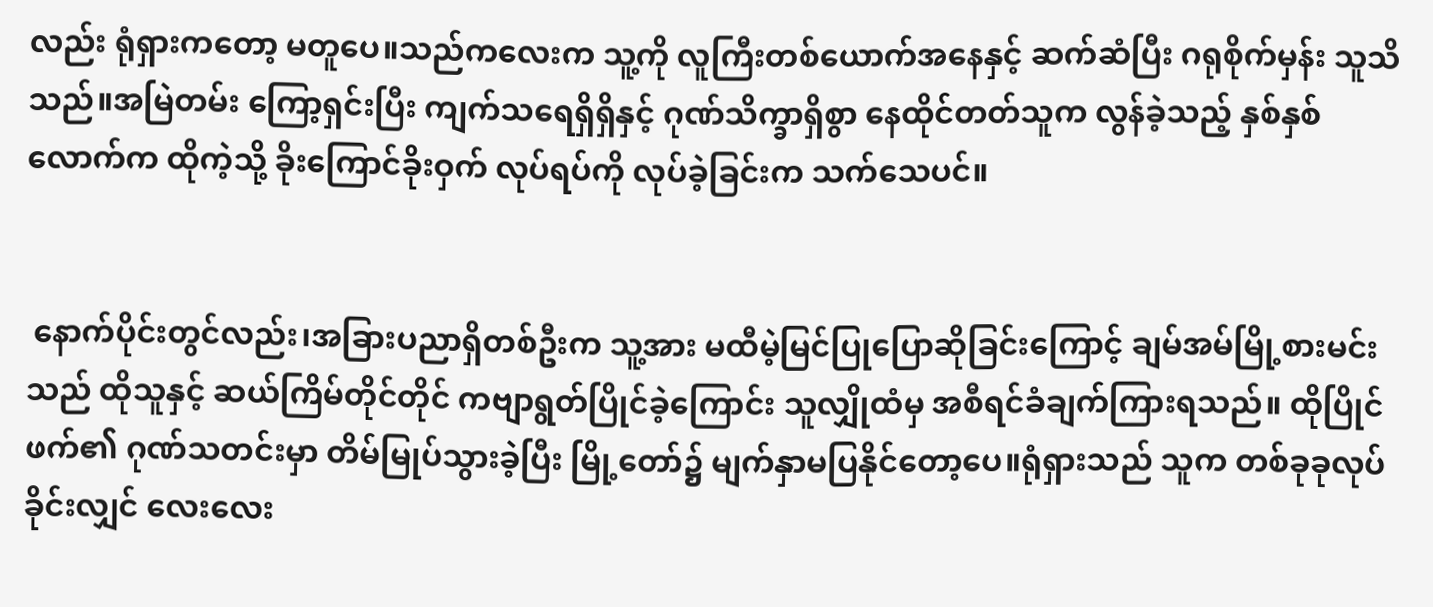လည်း ရုံရှားကတော့ မတူပေ။သည်ကလေးက သူ့ကို လူကြီးတစ်ယောက်အနေနှင့် ဆက်ဆံပြီး ဂရုစိုက်မှန်း သူသိသည်။အမြဲတမ်း ကြော့ရှင်းပြီး ကျက်သရေရှိရှိနှင့် ဂုဏ်သိက္ခာရှိစွာ နေထိုင်တတ်သူက လွန်ခဲ့သည့် နှစ်နှစ်လောက်က ထိုကဲ့သို့ ခိုးကြောင်ခိုးဝှက် လုပ်ရပ်ကို လုပ်ခဲ့ခြင်းက သက်သေပင်။


 နောက်ပိုင်းတွင်လည်း၊အခြားပညာရှိတစ်ဦးက သူ့အား မထီမဲ့မြင်ပြုပြောဆိုခြင်းကြောင့် ချမ်အမ်မြို့စားမင်းသည် ထိုသူနှင့် ဆယ်ကြိမ်တိုင်တိုင် ကဗျာရွတ်ပြိုင်ခဲ့ကြောင်း သူလျှိုထံမှ အစီရင်ခံချက်ကြားရသည်။ ထိုပြိုင်ဖက်၏ ဂုဏ်သတင်းမှာ တိမ်မြုပ်သွားခဲ့ပြီး မြို့တော်၌ မျက်နှာမပြနိုင်တော့ပေ။ရုံရှားသည် သူက တစ်ခုခုလုပ်ခိုင်းလျှင် လေးလေး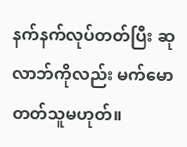နက်နက်လုပ်တတ်ပြီး ဆုလာဘ်ကိုလည်း မက်မောတတ်သူမဟုတ်။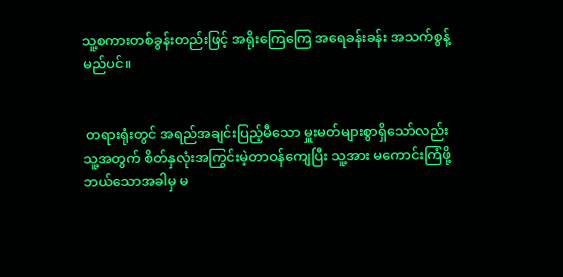သူ့စကားတစ်ခွန်းတည်းဖြင့် အရိုး‌ကြေကြေ အရေခန်းခန်း အသက်စွန့်မည်ပင်။


 တရားရုံးတွင် အရည်အချင်းပြည့်မီသော မှူးမတ်များစွာရှိသော်လည်း သူ့အတွက် စိတ်နှလုံးအကြွင်းမဲ့တာဝန်ကျေပြီး သူ့အား မကောင်းကြံဖို့  ဘယ်သောအခါမှ မ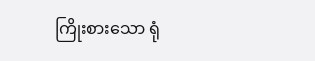ကြိုးစားသော ရုံ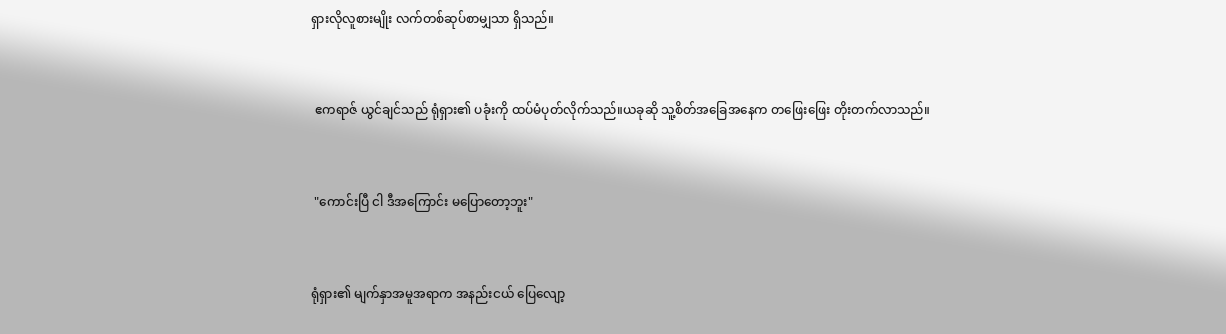ရှားလိုလူစားမျိုး လက်တစ်ဆုပ်စာမျှသာ ရှိသည်။


 ဧကရာဇ် ယွင်ချင်သည် ရုံရှား၏ ပခုံးကို ထပ်မံပုတ်လိုက်သည်။ယခုဆို သူ့စိတ်အခြေအနေက တဖြေးဖြေး တိုးတက်လာသည်။


 "ကောင်းပြီ ငါ ဒီအကြောင်း မပြောတော့ဘူး"


ရုံရှား၏ မျက်နှာအမူအရာက အနည်းငယ် ပြေလျော့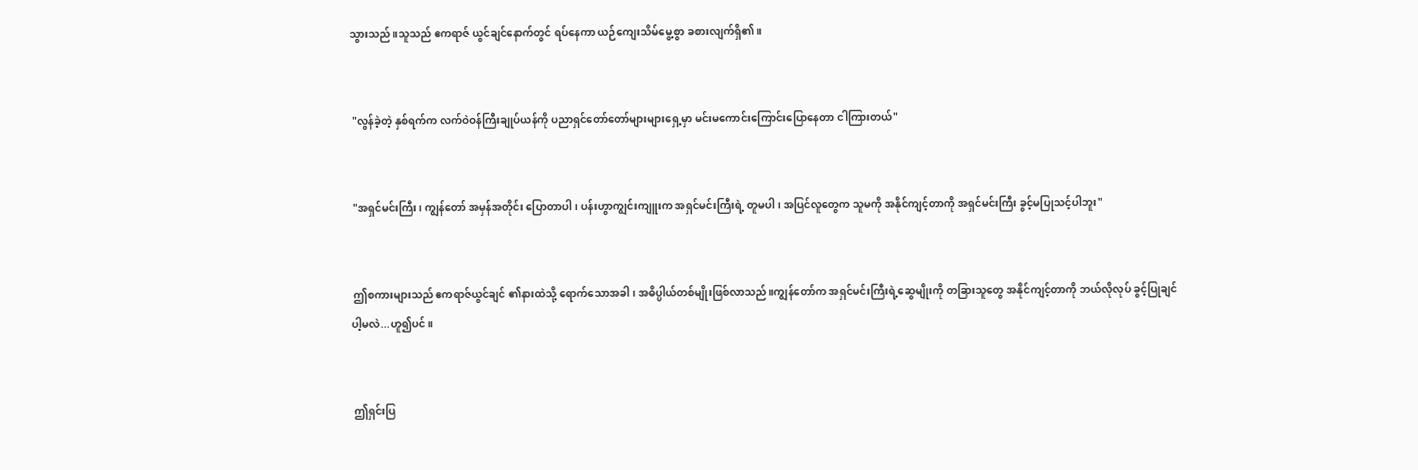သွားသည်။သူသည် ဧကရာဇ် ယွင်ချင်နောက်တွင် ရပ်နေကာ ယဉ်ကျေးသိမ်မွေ့စွာ ခစားလျက်ရှိ၏။


 "လွန်ခဲ့တဲ့ နှစ်ရက်က လက်ဝဲဝန်ကြီးချုပ်ယန်ကို ပညာရှင်တော်တော်များများရှေ့မှာ မင်းမကောင်းကြောင်းပြောနေတာ ငါကြားတယ်"


 "အရှင်မင်းကြီး၊ ကျွန်တော် အမှန်အတိုင်း ပြောတာပါ၊ ပန်းဟွာကျွင်းကျူးက အရှင်မင်းကြီးရဲ့ တူမပါ၊ အပြင်လူတွေက သူမကို အနိုင်ကျင့်တာကို အရှင်မင်းကြီး ခွင့်မပြုသင့်ပါဘူး"


 ဤစကားများသည် ဧကရာဇ်ယွင်ချင် ၏နားထဲသို့ ရောက်သောအခါ၊ အဓိပ္ပါယ်တစ်မျိုးဖြစ်လာသည်။ကျွန်တော်က အရှင်မင်းကြီးရဲ့ဆွေမျိုးကို တခြားသူတွေ အနိုင်ကျင့်တာကို ဘယ်လိုလုပ် ခွင့်ပြုချင်ပါ့မလဲ...ဟူ၍ပင်။


 ဤရှင်းပြ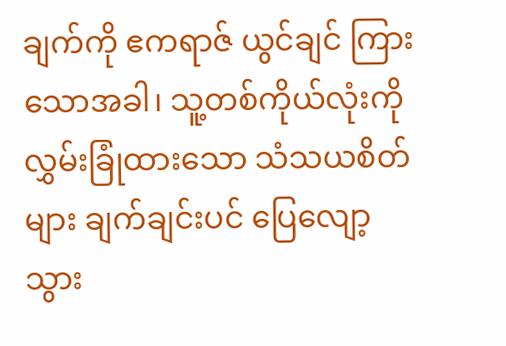ချက်ကို ဧကရာဇ် ယွင်ချင် ကြားသောအခါ၊ သူ့တစ်ကိုယ်လုံးကို လွှမ်းခြုံထားသော သံသယစိတ်များ ချက်ချင်းပင် ပြေလျော့သွား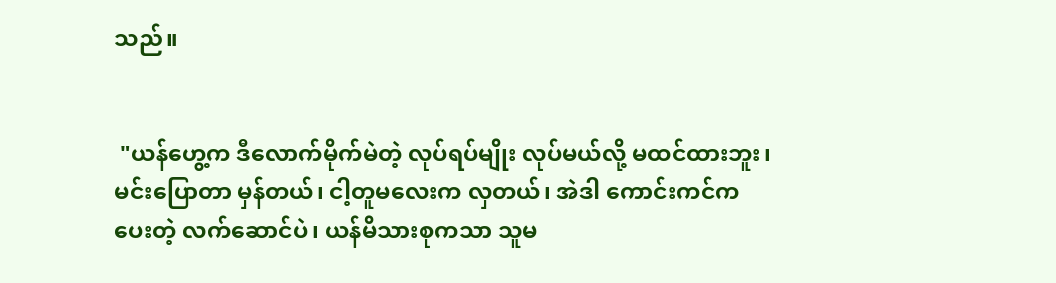သည်။


 "ယန်ဟွေ့က ဒီလောက်မိုက်မဲတဲ့ လုပ်ရပ်မျိုး လုပ်မယ်လို့ မထင်ထားဘူး၊ မင်းပြောတာ မှန်တယ်၊ ငါ့တူမလေးက လှတယ်၊ အဲဒါ ကောင်းကင်က ပေးတဲ့ လက်ဆောင်ပဲ၊ ယန်မိသားစုကသာ သူမ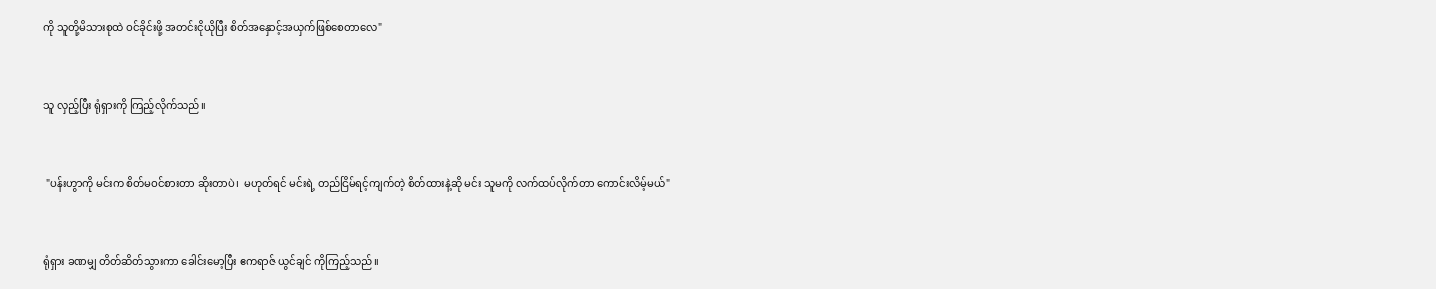ကို သူတို့မိသားစုထဲ ဝင်ခိုင်းဖို့ အတင်းငိုယိုပြီး စိတ်အနှောင့်အယှက်ဖြစ်စေတာလေ"


သူ လှည့်ပြီး ရုံရှားကို ကြည့်လိုက်သည်။


 "ပန်းဟွာကို မင်းက စိတ်မဝင်စားတာ ဆိုးတာပဲ၊  မဟုတ်ရင် မင်းရဲ့ တည်ငြိမ်ရင့်ကျက်တဲ့ စိတ်ထားနဲ့ဆို မင်း သူမကို လက်ထပ်လိုက်တာ ကောင်းလိမ့်မယ်"


ရုံရှား ခဏမျှ တိတ်ဆိတ်သွားကာ ခေါင်းမော့ပြီး ဧကရာဇ် ယွင်ချင် ကိုကြည့်သည်။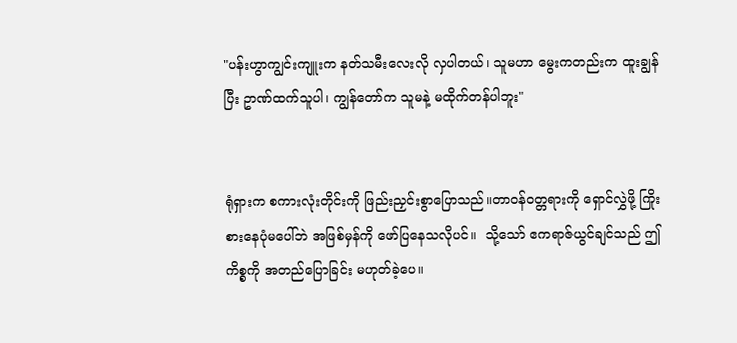"ပန်းဟွာကျွင်းကျူးက နတ်သမီးလေးလို လှပါတယ်၊ သူမဟာ မွေးကတည်းက ထူးချွန်ပြီး ဥာဏ်ထက်သူပါ၊ ကျွန်တော်က သူမနဲ့ မထိုက်တန်ပါဘူး"


ရုံရှားက စကားလုံးတိုင်းကို ဖြည်းညှင်းစွာပြောသည်။တာဝန်ဝတ္တရားကို ရှောင်လွှဲဖို့ ကြိုးစားနေပုံမပေါ်ဘဲ အဖြစ်မှန်ကို ဖော်ပြနေသလိုပင်။  သို့သော် ဧကရာဇ်ယွင်ချင်သည် ဤကိစ္စကို အတည်ပြောခြင်း မဟုတ်ခဲ့ပေ။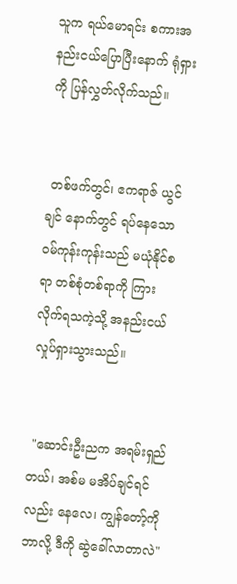သူက ရယ်မောရင်း စကားအနည်းငယ်ပြောပြီးနောက် ရုံရှားကို ပြန်လွှတ်လိုက်သည်။


 တစ်ဖက်တွင်၊ ဧကရာဇ် ယွင်ချင် နောက်တွင် ရပ်နေသော ဝမ်ကုန်းကုန်းသည် မယုံနိုင်စရာ တစ်စုံတစ်ရာကို ကြားလိုက်ရသကဲ့သို့ အနည်းငယ် လှုပ်ရှားသွားသည်။


 "ဆောင်းဦးညက အရမ်းရှည်တယ်၊ အစ်မ မအိပ်ချင်ရင်လည်း နေလေ၊ ကျွန်တော့်ကို ဘာလို့ ဒီကို ဆွဲခေါ်လာတာလဲ"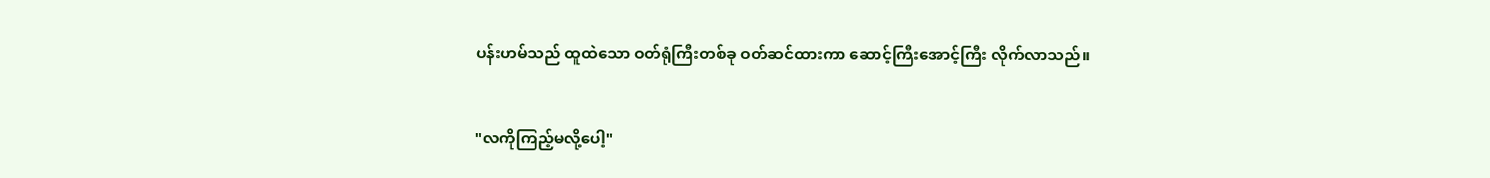ပန်းဟမ်သည် ထူထဲသော ဝတ်ရုံကြီးတစ်ခု ဝတ်ဆင်ထားကာ ဆောင့်ကြီးအောင့်ကြီး လိုက်လာသည်။


"လကိုကြည့်မလို့ပေါ့"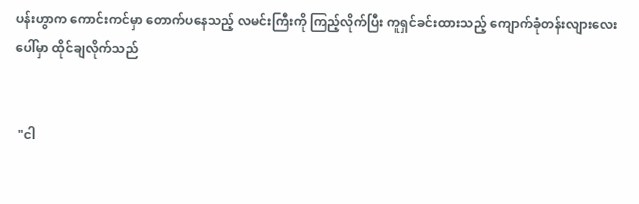ပန်းဟွာက ကောင်းကင်မှာ တောက်ပနေသည့် လမင်းကြီးကို ကြည့်လိုက်ပြီး ကူရှင်ခင်းထားသည့် ကျောက်ခုံတန်းလျားလေးပေါ်မှာ ထိုင်ချလိုက်သည်


 "ငါ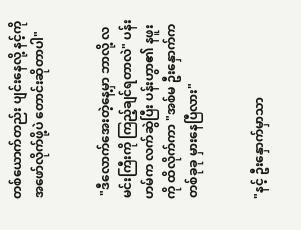တစ်ယောက်တည်း ပျင်းနေလို့ နင့်ကို အဖော်လိုက်ဖို့ပဲ တောင်းဆိုတာပါ"


 "ဒီလောက်အေးတဲ့နေ့မှာ ဘာလို့ လမင်းကြီးကို ကြည့်ချင်ရတာလဲ" ပန်းဟမ်က လက်ဆွဲပြီး ပန်းဟွာ၏ နဖူးကို ထိလိုက်ကာ "အစ်မ ဦးနှောက်က တစ်ခုခု မှားနေပြီလား"


"နင့် ဦးနှောက်မှာသာ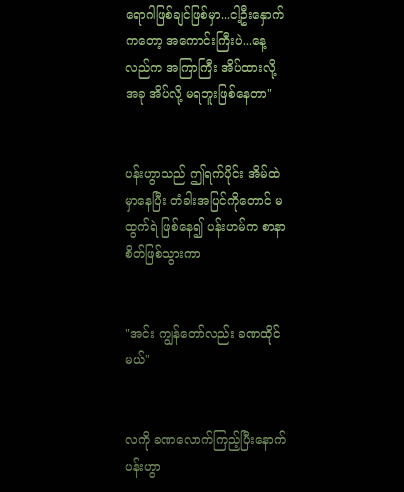ရောဂါဖြစ်ချင်ဖြစ်မှာ...ငါ့ဦးနှောက်ကတော့ အကောင်းကြီးပဲ...နေ့လည်က အကြာကြီး အိပ်ထားလို့ အခု အိပ်လို့ မရဘူးဖြစ်နေတာ"


ပန်းဟွာသည် ဤရက်ပိုင်း အိမ်ထဲမှာနေပြီး တံခါးအပြင်ကိုတောင် မထွက်ရဲ ဖြစ်နေ၍ ပန်းဟမ်က စာနာစိတ်ဖြစ်သွားကာ


"အင်း ကျွန်တော်လည်း ခဏထိုင်မယ်"


လကို ခဏလောက်ကြည့်ပြီးနောက် ပန်းဟွာ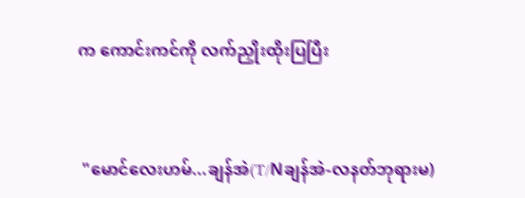က ကောင်းကင်ကို လက်ညှိုးထိုးပြပြီး


 "မောင်လေးဟမ်...ချန်အဲ(T/Nချန်အဲ-လနတ်ဘုရားမ)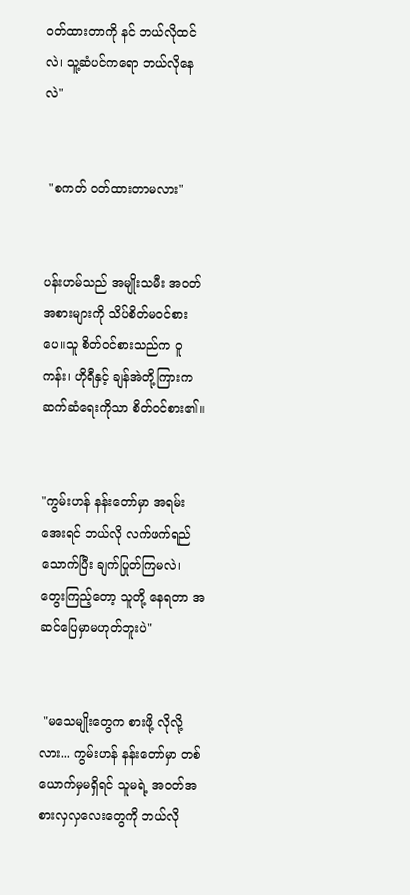ဝတ်ထားတာကို နင် ဘယ်လိုထင်လဲ၊ သူ့ဆံပင်ကရော ဘယ်လိုနေလဲ"


 "စကတ် ဝတ်ထားတာမလား"


ပန်းဟမ်သည် အမျိုးသမီး အဝတ်အစားများကို သိပ်စိတ်မဝင်စားပေ။သူ စိတ်ဝင်စားသည်က ဝူကန်း၊ ဟိုရီနှင့် ချန်အဲတို့ကြားက ဆက်ဆံရေးကိုသာ စိတ်ဝင်စား၏။


"ကွမ်းဟန် နန်းတော်မှာ အရမ်းအေးရင် ဘယ်လို လက်ဖက်ရည်သောက်ပြီး ချက်ပြုတ်ကြမလဲ၊ တွေးကြည့်တော့ သူတို့ နေရတာ အဆင်ပြေမှာမဟုတ်ဘူးပဲ"


 "မသေမျိုးတွေက စားဖို့ လိုလို့လား... ကွမ်းဟန် နန်းတော်မှာ တစ်ယောက်မှမရှိရင် သူမရဲ့ အဝတ်အစားလှလှလေးတွေကို ဘယ်လို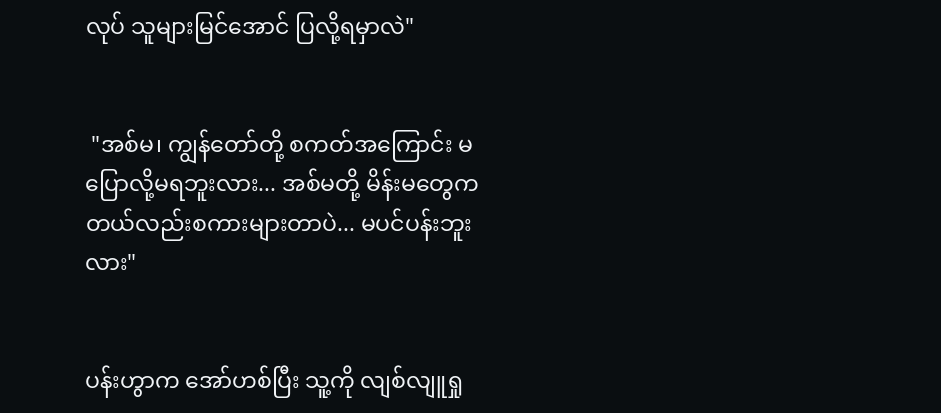လုပ် သူများမြင်အောင် ပြလို့ရမှာလဲ"


 "အစ်မ၊ ကျွန်တော်တို့ စကတ်အကြောင်း မပြောလို့မရဘူးလား... အစ်မတို့ မိန်းမတွေက တယ်လည်းစကားများတာပဲ... မပင်ပန်းဘူးလား"


ပန်းဟွာက အော်ဟစ်ပြီး သူ့ကို လျစ်လျူရှု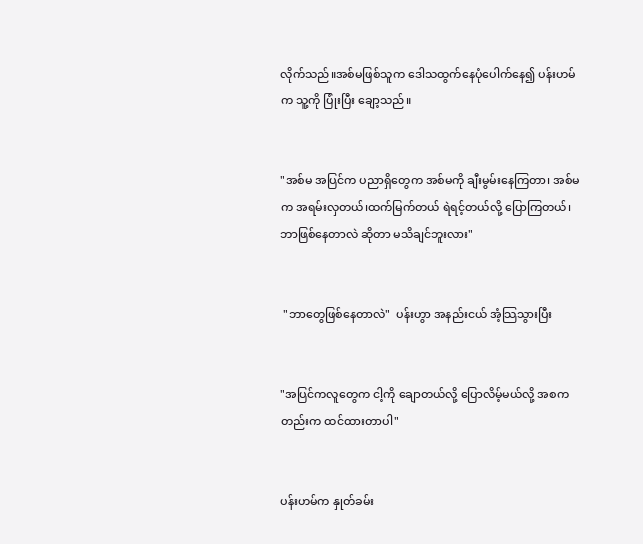လိုက်သည်။အစ်မဖြစ်သူက ဒေါသထွက်နေပုံပေါက်နေ၍ ပန်းဟမ်က သူ့ကို ပြုံးပြီး ချော့သည်။


"အစ်မ အပြင်က ပညာရှိတွေက အစ်မကို ချီးမွမ်းနေကြတာ၊ အစ်မက အရမ်းလှတယ်၊ထက်မြက်တယ် ရဲရင့်တယ်လို့ ပြောကြတယ်၊ဘာဖြစ်နေတာလဲ ဆိုတာ မသိချင်ဘူးလား"


 "ဘာတွေဖြစ်နေတာလဲ"  ပန်းဟွာ အနည်းငယ် အံ့သြသွားပြီး


"အပြင်ကလူတွေက ငါ့ကို ချောတယ်လို့ ပြောလိမ့်မယ်လို့ အစကတည်းက ထင်ထားတာပါ"


ပန်းဟမ်က နှုတ်ခမ်း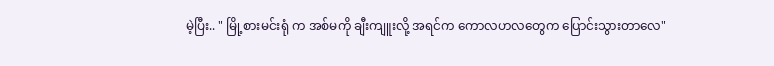မဲ့ပြီး.. " မြို့စားမင်းရုံ က အစ်မကို ချီးကျူးလို့ အရင်က ကောလဟလတွေက ပြောင်းသွားတာလေ"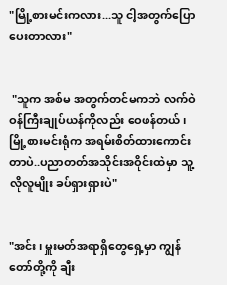"မြို့စားမင်းကလား...သူ ငါ့အတွက်ပြောပေးတာလား"


 "သူက အစ်မ အတွက်တင်မကဘဲ လက်ဝဲဝန်ကြီးချုပ်ယန်ကိုလည်း ဝေဖန်တယ်၊ မြို့စားမင်းရုံက အရမ်းစိတ်ထားကောင်းတာပဲ..ပညာတတ်အသိုင်းအဝိုင်းထဲမှာ သူ့လိုလူမျိုး ခပ်ရှားရှားပဲ"


"အင်း၊ မှူးမတ်အရာရှိတွေရှေ့မှာ ကျွန်တော်တို့ကို ချီး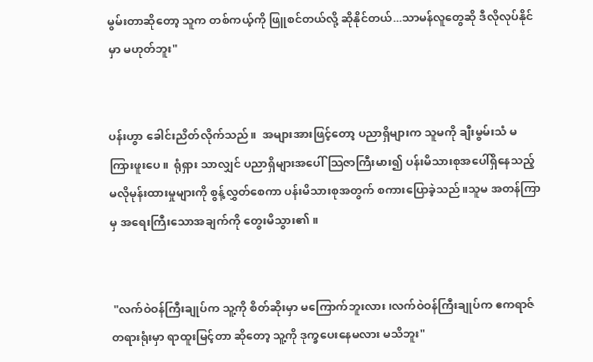မွမ်းတာ‌ဆိုတော့ သူက တစ်ကယ့်ကို ဖြူစင်တယ်လို့ ‌ဆိုနိုင်တယ်...သာမန်လူတွေဆို ဒီလိုလုပ်နိုင်မှာ မဟုတ်ဘူး"


ပန်းဟွာ ခေါင်းညိတ်လိုက်သည်။  အများအားဖြင့်တော့ ပညာရှိများက သူမကို ချီးမွမ်းသံ မကြားဖူးပေ။  ရုံရှား သာလျှင် ပညာရှိများအပေါ် သြဇာကြီးမား၍ ပန်းမိသားစုအပေါ်ရှိနေသည့် မလိုမုန်းထားမှုများကို စွန့်လွှတ်စေကာ ပန်းမိသားစုအတွက် စကားပြောခဲ့သည်။သူမ အတန်ကြာမှ အရေးကြီးသောအချက်ကို တွေးမိသွား၏။


 "လက်ဝဲဝန်ကြီးချုပ်က သူ့ကို စိတ်ဆိုးမှာ မကြောက်ဘူးလား၊လက်ဝဲဝန်ကြီးချုပ်က ဧကရာဇ်တရားရုံးမှာ ရာထူးမြင့်တာ ဆိုတော့ သူ့ကို ဒုက္ခပေးနေမလား မသိဘူး"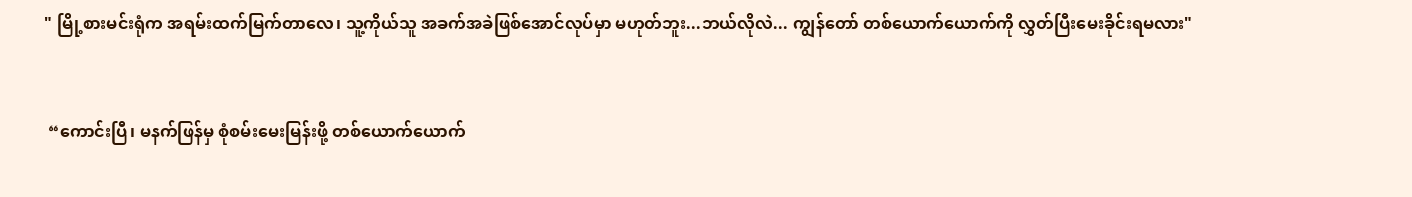" မြို့စားမင်းရုံက အရမ်းထက်မြက်တာလေ၊ သူ့ကိုယ်သူ အခက်အခဲဖြစ်အောင်လုပ်မှာ မဟုတ်ဘူး...ဘယ်လိုလဲ... ကျွန်တော် တစ်ယောက်ယောက်ကို လွှတ်ပြီးမေးခိုင်းရမလား"


 “ကောင်းပြီ၊ မနက်ဖြန်မှ စုံစမ်းမေးမြန်းဖို့ တစ်ယောက်ယောက်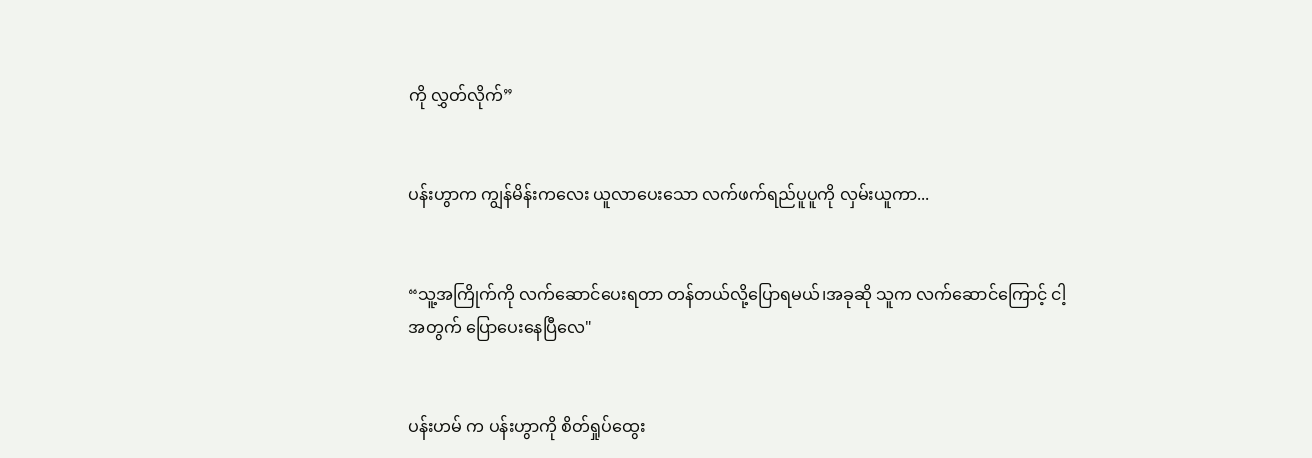ကို လွှတ်လိုက်”


ပန်းဟွာက ကျွန်မိန်းကလေး ယူလာပေးသော လက်ဖက်ရည်ပူပူကို လှမ်းယူကာ...


“သူ့အကြိုက်ကို လက်ဆောင်ပေးရတာ တန်တယ်လို့ပြောရမယ်၊အခုဆို သူက လက်ဆောင်ကြောင့် ငါ့အတွက် ပြောပေးနေပြီလေ"


ပန်းဟမ် က ပန်းဟွာကို စိတ်ရှုပ်ထွေး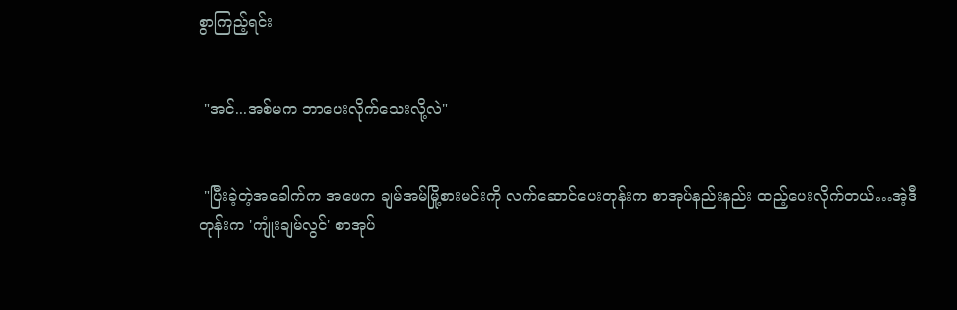စွာကြည့်ရင်း


 "အင်...အစ်မက ဘာပေးလိုက်သေးလို့လဲ"


 "ပြီးခဲ့တဲ့အခေါက်က အဖေက ချမ်အမ်မြို့စားမင်းကို လက်ဆောင်ပေးတုန်းက စာအုပ်နည်းနည်း ထည့်ပေးလိုက်တယ်…အဲ့ဒီတုန်းက 'ကျုံးချမ်လွင်' စာအုပ်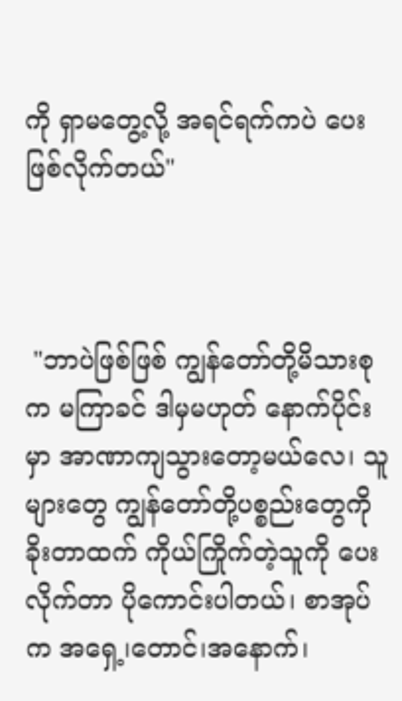ကို ရှာမတွေ့လို့ အရင်ရက်ကပဲ ပေးဖြစ်လိုက်တယ်"



 "ဘာပဲဖြစ်ဖြစ် ကျွန်တော်တို့မိသားစုက မကြာခင် ဒါမှမဟုတ် နောက်ပိုင်းမှာ အာဏာကျသွားတော့မယ်လေ၊ သူများတွေ ကျွန်တော်တို့ပစ္စည်းတွေကို ခိုးတာထက် ကိုယ်ကြိုက်တဲ့သူကို ပေးလိုက်တာ ပိုကောင်းပါတယ်၊ စာအုပ်က အရှေ့၊တောင်၊အနောက်၊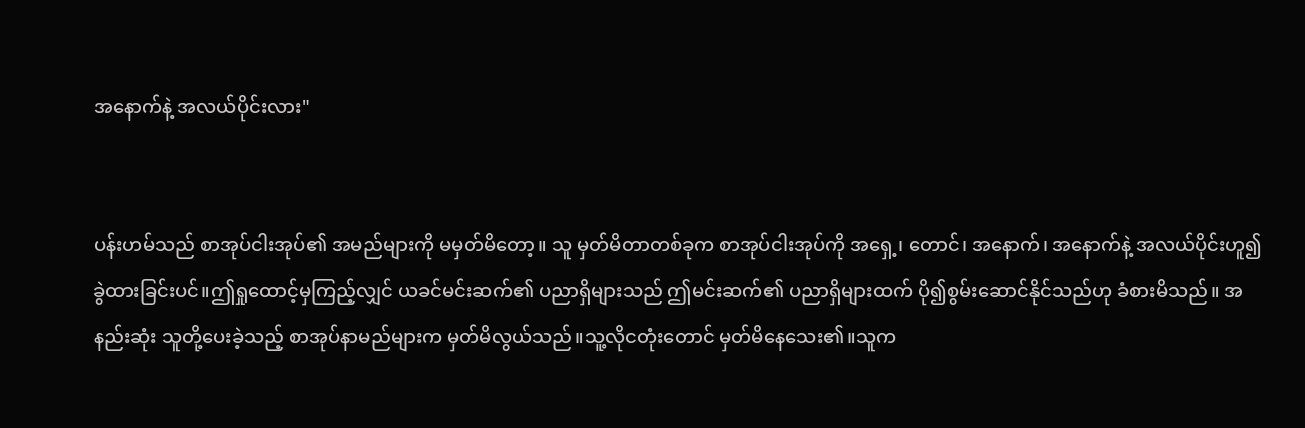အနောက်နဲ့ အလယ်ပိုင်းလား"


ပန်းဟမ်သည် စာအုပ်ငါးအုပ်၏ အမည်များကို မမှတ်မိတော့။ သူ မှတ်မိတာတစ်ခုက စာအုပ်ငါးအုပ်ကို အရှေ့၊ တောင်၊ အနောက်၊ အနောက်နဲ့ အလယ်ပိုင်းဟူ၍ ခွဲထားခြင်းပင်။ဤရှုထောင့်မှကြည့်လျှင် ယခင်မင်းဆက်၏ ပညာရှိများသည် ဤမင်းဆက်၏ ပညာရှိများထက် ပို၍စွမ်းဆောင်နိုင်သည်ဟု ခံစားမိသည်။ အနည်းဆုံး သူတို့ပေးခဲ့သည့် စာအုပ်နာမည်များက မှတ်မိလွယ်သည်။သူ့လိုငတုံးတောင် မှတ်မိနေသေး၏။သူက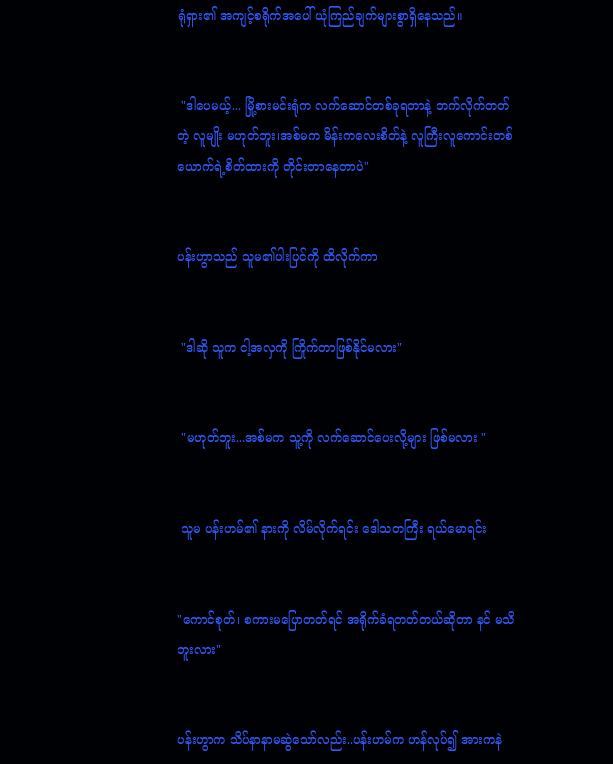ရုံရှား၏ အကျင့်စရိုက်အပေါ် ယုံကြည်ချက်များစွာရှိနေသည်။


 "ဒါပေမယ့်... မြို့စားမင်းရုံက လက်ဆောင်တစ်ခုရတာနဲ့ ဘက်လိုက်တတ်တဲ့ လူမျိုး မဟုတ်ဘူး၊အစ်မက မိန်းကလေးစိတ်နဲ့ လူကြီးလူကောင်းတစ်ယောက်ရဲ့စိတ်ထားကို တိုင်းတာနေတာပဲ"


ပန်းဟွာသည် သူမ၏ပါးပြင်ကို ထိလိုက်ကာ


 "ဒါဆို သူက ငါ့အလှကို ကြိုက်တာဖြစ်နိုင်မလား"


 "မဟုတ်ဘူး...အစ်မက သူ့ကို လက်ဆောင်ပေးလို့များ ဖြစ်မလား "


 သူမ ပန်းဟမ်၏ နားကို လိမ်လိုက်ရင်း ဒေါသတကြီး ရယ်မောရင်း


"ကောင်စုတ်၊ စကားမပြောတတ်ရင် အရိုက်ခံရတတ်တယ်ဆိုတာ နင် မသိဘူးလား"


ပန်းဟွာက သိပ်နာနာမဆွဲသော်လည်း..ပန်းဟမ်က ဟန်လုပ်၍ အားကနဲ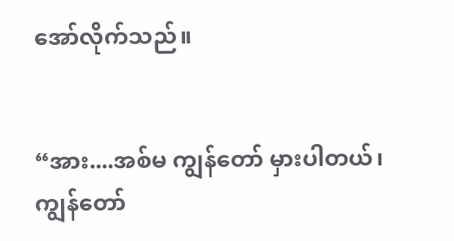အော်လိုက်သည်။


“အား....အစ်မ ကျွန်တော် မှားပါတယ်၊ ကျွန်တော်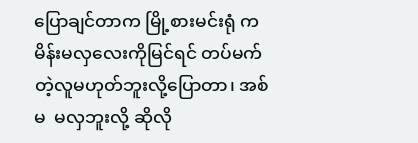ပြောချင်တာက မြို့စားမင်းရုံ က မိန်းမလှလေးကိုမြင်ရင် တပ်မက်တဲ့လူမဟုတ်ဘူးလို့ပြောတာ၊ အစ်မ  မလှဘူးလို့ ဆိုလို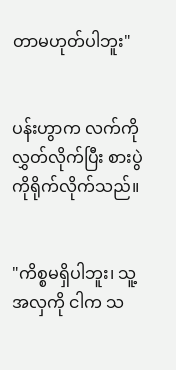တာမဟုတ်ပါဘူး"


ပန်းဟွာက လက်ကိုလွှတ်လိုက်ပြီး စားပွဲကိုရိုက်လိုက်သည်။


"ကိစ္စမရှိပါဘူး၊ သူ့အလှကို ငါက သ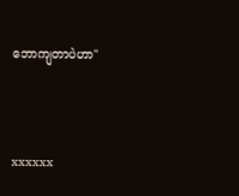ဘောကျတာပဲဟာ"



xxxxxx